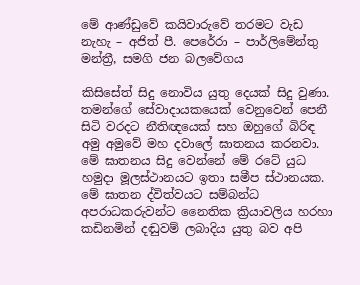මේ ආණ්ඩුවේ කයිවාරුවේ තරමට වැඩ නැහැ – අජිත් පී. පෙරේරා – පාර්ලිමේන්තු මන්ත්‍රී, සමගි ජන බලවේගය

කිසිසේත් සිදු නොවිය යුතු දෙයක් සිදු වුණා. තමන්ගේ සේවාදායකයෙක් වෙනුවෙන් පෙනී සිටි වරදට නීතිඥයෙක් සහ ඔහුගේ බිරිඳ අමු අමුවේ මහ දවාලේ ඝාතනය කරනවා. මේ ඝාතනය සිදු වෙන්නේ මේ රටේ යුධ හමුදා මූලස්ථානයට ඉතා සමීප ස්ථානයක. මේ ඝාතන ද්විත්වයට සම්බන්ධ අපරාධකරුවන්ට නෛතික ක්‍රියාවලිය හරහා කඩිනමින් දඬුවම් ලබාදිය යුතු බව අපි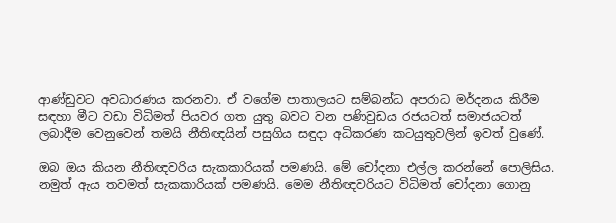ආණ්ඩුවට අවධාරණය කරනවා. ඒ වගේම පාතාලයට සම්බන්ධ අපරාධ මර්දනය කිරීම සඳහා මීට වඩා විධිමත් පියවර ගත යුතු බවට වන පණිවුඩය රජයටත් සමාජයටත් ලබාදීම වෙනුවෙන් තමයි නීතිඥයින් පසුගිය සඳුදා අධිකරණ කටයුතුවලින් ඉවත් වුණේ.

ඔබ ඔය කියන නීතිඥවරිය සැකකාරියක් පමණයි. මේ චෝදනා එල්ල කරන්නේ පොලිසිය. නමුත් ඇය තවමත් සැකකාරියක් පමණයි. මෙම නීතිඥවරියට විධිමත් චෝදනා ගොනු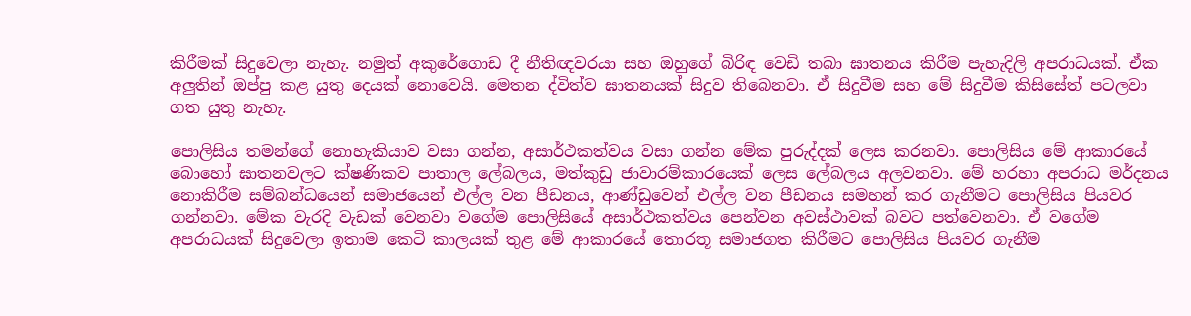කිරීමක් සිදුවෙලා නැහැ. නමුත් අකුරේගොඩ දී නීතිඥවරයා සහ ඔහුගේ බිරිඳ වෙඩි තබා ඝාතනය කිරීම පැහැදිලි අපරාධයක්. ඒක අලුතින් ඔප්පු කළ යුතු දෙයක් නොවෙයි. මෙතන ද්විත්ව ඝාතනයක් සිදුව තිබෙනවා. ඒ සිදුවීම සහ මේ සිදුවීම කිසිසේත් පටලවා ගත යුතු නැහැ.

පොලිසිය තමන්ගේ නොහැකියාව වසා ගන්න, අසාර්ථකත්වය වසා ගන්න මේක පුරුද්දක් ලෙස කරනවා. පොලිසිය මේ ආකාරයේ බොහෝ ඝාතනවලට ක්ෂණිකව පාතාල ලේබලය, මත්කුඩු ජාවාරම්කාරයෙක් ලෙස ලේබලය අලවනවා. මේ හරහා අපරාධ මර්දනය නොකිරීම සම්බන්ධයෙන් සමාජයෙන් එල්ල වන පීඩනය, ආණ්ඩුවෙන් එල්ල වන පීඩනය සමහන් කර ගැනීමට පොලිසිය පියවර ගන්නවා. මේක වැරදි වැඩක් වෙනවා වගේම පොලිසියේ අසාර්ථකත්වය පෙන්වන අවස්ථාවක් බවට පත්වෙනවා. ඒ වගේම අපරාධයක් සිදුවෙලා ඉතාම කෙටි කාලයක් තුළ මේ ආකාරයේ තොරතූ සමාජගත කිරීමට පොලිසිය පියවර ගැනීම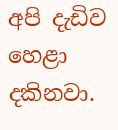අපි දැඩිව හෙළා දකිනවා.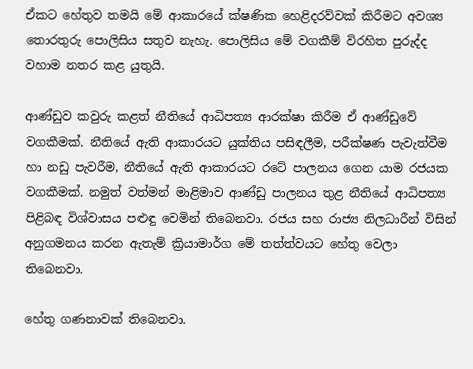ඒකට හේතුව තමයි මේ ආකාරයේ ක්ෂණික හෙළිදරව්වක් කිරීමට අවශ්‍ය තොරතුරු පොලිසිය සතුව නැහැ. පොලිසිය මේ වගකීම් විරහිත පුරුද්ද වහාම නතර කළ යුතුයි.

ආණ්ඩුව කවුරු කළත් නීතියේ ආධිපත්‍ය ආරක්ෂා කිරීම ඒ ආණ්ඩුවේ වගකීමක්. නීතියේ ඇති ආකාරයට යුක්තිය පසිඳලීම, පරීක්ෂණ පැවැත්වීම හා නඩු පැවරීම, නීතියේ ඇති ආකාරයට රටේ පාලනය ගෙන යාම රජයක වගකීමක්. නමුත් වත්මන් මාළිමාව ආණ්ඩු පාලනය තුළ නීතියේ ආධිපත්‍ය පිළිබඳ විශ්වාසය පළුඳු වෙමින් ති‌බෙනවා. රජය සහ රාජ්‍ය නිලධාරීන් විසින් අනුගමනය කරන ඇතැම් ක්‍රියාමාර්ග මේ තත්ත්වයට හේතු වෙලා තිබෙනවා.

හේතු ගණනාවක් තිබෙනවා.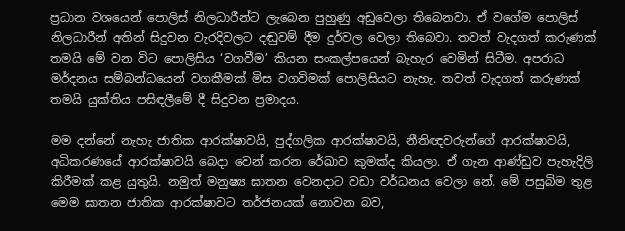ප්‍රධාන වශයෙන් පොලිස් නිලධාරීන්ට ලැබෙන පුහුණු අඩුවෙලා තිබෙනවා. ඒ වගේම පොලිස් නිලධාරීන් අතින් සිදුවන වැරදිවලට දඬුවම් දීම දුර්වල වෙලා තිබෙවා. තවත් වැදගත් කරුණක් තමයි මේ වන විට පොලිසිය ‘වගවීම’ කියන සංකල්පයෙන් බැහැර වෙමින් සිටීම. අපරාධ මර්දනය සම්බන්ධයෙන් වගකීමක් මිස වගවිමක් පොලිසියට නැහැ. තවත් වැදගත් කරුණක් තමයි යුක්තිය පසිඳලීමේ දී සිදුවන ප්‍රමාදය.

මම දන්නේ නැහැ ජාතික ආරක්ෂාවයි, පුද්ගලික ආරක්ෂාවයි, නීතිඥවරුන්ගේ ආරක්ෂාවයි, අධිකරණයේ ආරක්ෂාවයි බෙදා වෙන් කරන රේඛාව කුමක්ද කියලා. ඒ ගැන ආණ්ඩුව පැහැදිලි කිරීමක් කළ යුතුයි. නමුත් මනුෂ්‍ය ඝාතන වෙනදාට වඩා වර්ධනය වෙලා නේ. මේ පසුබිම තුළ මෙම ඝාතන ජාතික ආරක්ෂාවට තර්ජනයක් නොවන බව,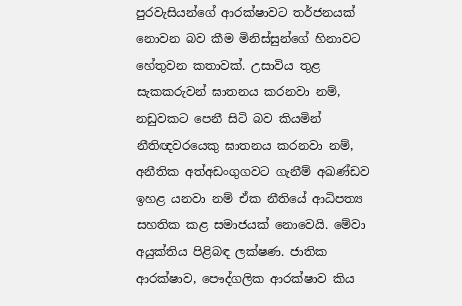පුරවැසියන්ගේ ආරක්ෂාවට තර්ජනයක් නොවන බව කීම මිනිස්සුන්ගේ හිනාවට හේතුවන කතාවක්. උසාවිය තුළ සැකකරුවන් ඝාතනය කරනවා නම්, නඩුවකට පෙනී සිටි බව කියමින් නීතිඥවරයෙකු ඝාතනය කරනවා නම්, අනීතික අත්අඩංගුගවට ගැනීම් අඛණ්ඩව ඉහළ යනවා නම් ඒක නීතියේ ආධිපත්‍ය සහතික කළ සමාජයක් නොවෙයි. මේවා අයුක්තිය පිළිබඳ ලක්ෂණ. ජාතික ආරක්ෂාව, පෞද්ගලික ආරක්ෂාව කිය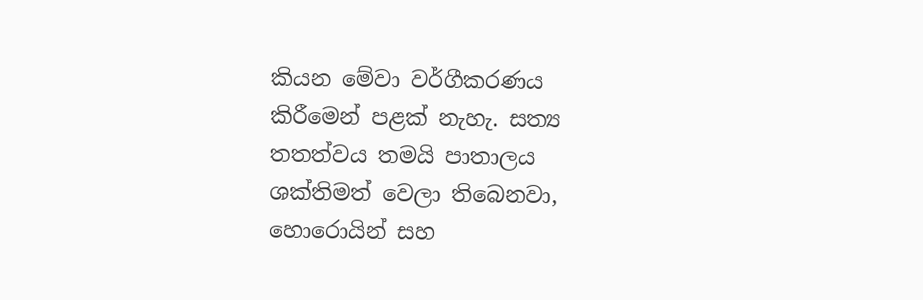කියන මේවා වර්ගීකරණය කිරීමෙන් පළක් නැහැ. සත්‍ය තතත්වය තමයි පාතාලය ශක්තිමත් වෙලා තිබෙනවා, හොරොයින් සහ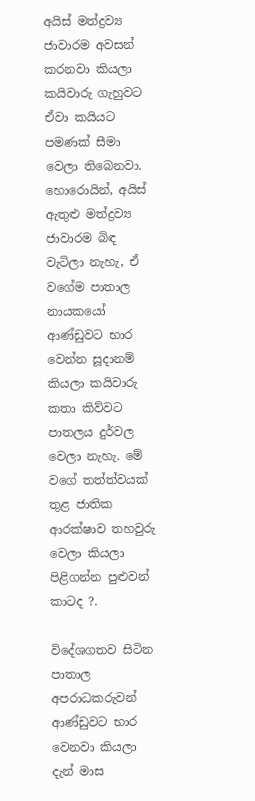අයිස් මත්ද්‍රව්‍ය ජාවාරම අවසන් කරනවා කියලා කයිවාරු ගැහුවට ඒවා කයියට පමණක් සීමා වෙලා තිබෙනවා. හොරොයින්, අයිස් ඇතුළු මත්ද්‍රව්‍ය ජාවාරම බිඳ වැටිලා නැහැ, ඒ වගේම පාතාල නායකයෝ ආණ්ඩුවට භාර වෙන්න සූදානම් කියලා කයිවාරු කතා කිව්වට පාතලය දුර්වල වෙලා නැහැ. මේ වගේ තත්ත්වයක් තුළ ජාතික ආරක්ෂාව තහවුරු  වෙලා කියලා පිළිගන්න පුළුවන් කාටද ?.

විදේශගතව සිටින පාතාල අපරාධකරුවන් ආණ්ඩුවට භාර වෙනවා කියලා දැන් මාස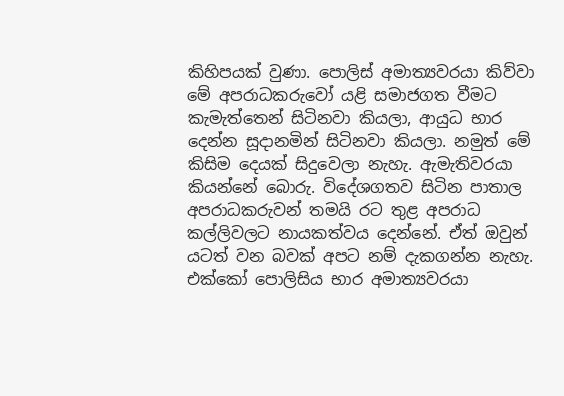කිහිපයක් වුණා. පොලිස් අමාත්‍යවරයා කිව්වා මේ අපරාධකරුවෝ යළි සමාජගත වීමට කැමැත්තෙන් සිටිනවා කියලා, ආයුධ භාර දෙන්න සූදානමින් සිටිනවා කියලා. නමුත් මේ කිසිම දෙයක් සිදුවෙලා නැහැ. ඇමැතිවරයා කියන්නේ බොරු. විදේශගතව සිටින පාතාල අපරාධකරුවන් තමයි රට තුළ අපරාධ කල්ලිවලට නායකත්වය දෙන්නේ. ඒත් ඔවුන් යටත් වන බවක් අපට නම් දැකගන්න නැහැ. එක්කෝ පොලිසිය භාර අමාත්‍යවරයා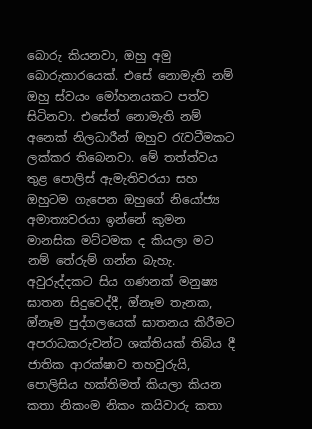බොරු කියනවා, ඔහු අමු බොරුකාරයෙක්. එසේ නොමැති නම් ඔහු ස්වයං මෝහනයකට පත්ව සිටිනවා. එසේත් නොමැති නම් අනෙක් නිලධාරීන් ඔහුව රැවටීමකට ලක්කර තිබෙනවා. මේ තත්ත්වය තුළ පොලිස් ඇමැතිවරයා සහ ඔහුටම ගැපෙන ඔහුගේ නියෝජ්‍ය අමාත්‍යවරයා ඉන්නේ කුමන මානසික මට්ටමක ද කියලා මට නම් තේරුම් ගන්න බැහැ. අවුරුද්දකට සිය ගණනක් මනුෂ්‍ය ඝාතන සිදුවෙද්දී, ඔ්නෑම තැනක, ඔ්නෑම පුද්ගලයෙක් ඝාතනය කිරීමට  අපරාධකරුවන්ට ශක්තියක් තිබිය දී  ජාතික ආරක්ෂාව තහවුරුයි, පොලිසිය හක්තිමත් කියලා කියන කතා නිකංම නිකං කයිවාරු කතා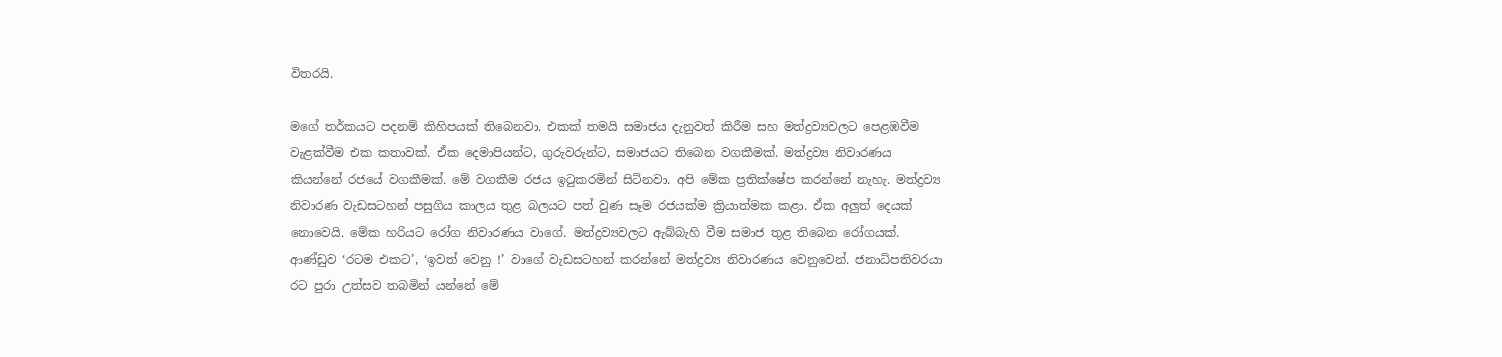විතරයි.

මගේ තර්කයට පදනම් කිහිපයක් තිබෙනවා. එකක් තමයි සමාජය දැනුවත් කිරීම සහ මත්ද්‍රව්‍යවලට පෙළඹවීම වැළක්වීම එක කතාවක්. ඒක දෙමාපියන්ට, ගුරුවරුන්ට, සමාජයට තිබෙන වගකීමක්. මත්ද්‍රව්‍ය නිවාරණය කියන්නේ රජ‌යේ වගකීමක්. මේ වගකීම රජය ඉටුකරමින් සිටිනවා. අපි මේක ප්‍රතික්ෂේප කරන්නේ නැහැ. මත්ද්‍රව්‍ය නිවාරණ වැඩසටහන් පසුගිය කාලය තුළ බලයට පත් වුණ සෑම රජයක්ම ක්‍රියාත්මක කළා. ඒක අලුත් දෙයක් නොවෙයි. මේක හරියට රෝග නිවාරණය වාගේ. මත්ද්‍රව්‍යවලට ඇබ්බැහි වීම සමාජ තුළ තිබෙන රෝගයක්. ආණ්ඩුව ‘රටම එකට’, ‘ඉවත් වෙනු !’ වාගේ වැඩසටහන් කරන්නේ මත්ද්‍රව්‍ය නිවාරණය වෙනුවෙන්. ජනාධිපතිවරයා රට පුරා උත්සව තබමින් යන්නේ මේ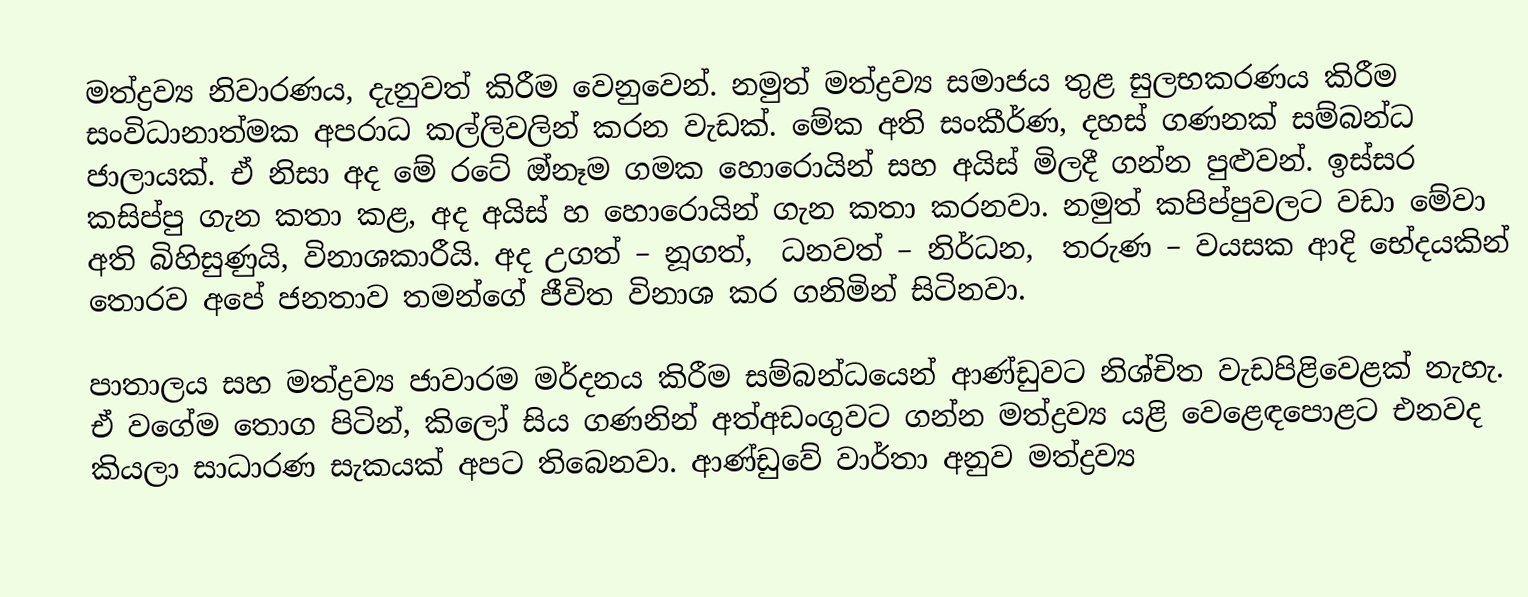මත්ද්‍රව්‍ය නිවාරණය, දැනුවත් කිරීම වෙනුවෙන්. නමුත් මත්ද්‍රව්‍ය සමාජය තුළ සුලභකරණය කිරීම සංවිධානාත්මක අපරාධ කල්ලිවලින් කරන වැඩක්. මේක අති සංකීර්ණ, දහස් ගණනක් සම්බන්ධ ජාලායක්. ඒ නිසා අද මේ රටේ ඔ්නෑම ගමක හොරොයින් සහ අයිස් මිලදී ගන්න පුළුවන්. ඉස්සර කසිප්පු ගැන කතා කළ, අද අයිස් හ හොරොයින් ගැන කතා කරනවා. නමුත් කපිප්පුවලට වඩා මේවා අති බිහිසුණුයි, විනාශකාරීයි. අද උගත් – නූගත්,  ධනවත් – නිර්ධන,  තරුණ – වයසක ආදි භේදයකින් තොරව අපේ ජනතාව තමන්ගේ ජීවිත විනාශ කර ගනිමින් සිටිනවා.

පාතාලය සහ මත්ද්‍රව්‍ය ජාවාරම මර්දනය කිරීම සම්බන්ධයෙන් ආණ්ඩුවට නිශ්චිත වැඩපිළිවෙළක් නැහැ. ඒ වගේම තොග පිටින්, කිලෝ සිය ගණනින් අත්අඩංගුවට ගන්න මත්ද්‍රව්‍ය යළි වෙළෙඳපොළට එනවද කියලා සාධාරණ සැකයක් අපට තිබෙනවා. ආණ්ඩුවේ වාර්තා අනුව මත්ද්‍රව්‍ය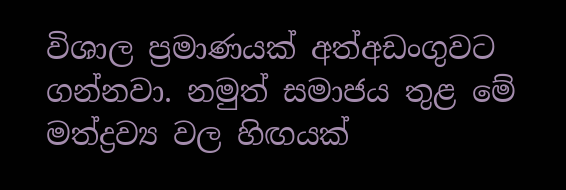විශාල ප්‍රමාණයක් අත්අඩංගුවට ගන්නවා. නමුත් සමාජය තුළ මේ මත්ද්‍රව්‍ය වල හිඟයක්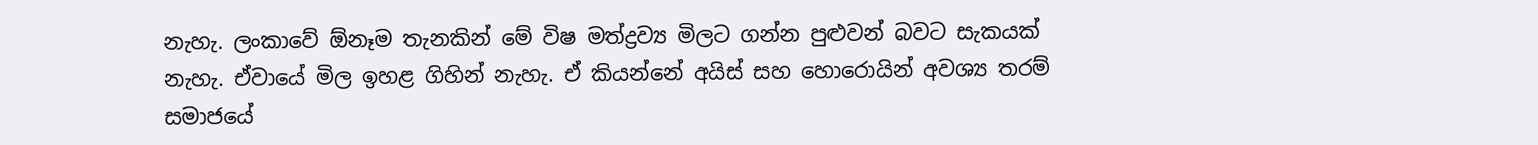නැහැ. ලංකාවේ ඕනෑම තැනකින් මේ විෂ මත්ද්‍රව්‍ය මිලට ගන්න පුළුවන් බවට සැකයක් නැහැ. ඒවායේ මිල ඉහළ ගිහින් නැහැ. ඒ කියන්නේ අයිස් සහ හොරොයින් අවශ්‍ය තරම් සමාජයේ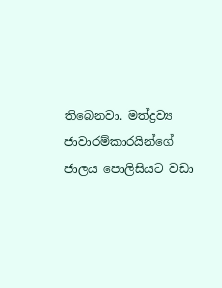තිබෙනවා. මත්ද්‍රව්‍ය ජාවාරම්කාරයින්ගේ ජාලය පොලිසියට වඩා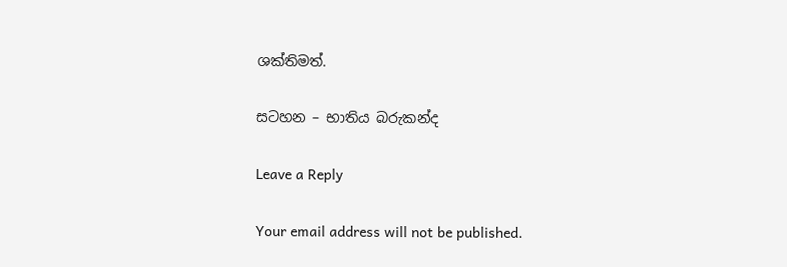ශක්තිමත්.

සටහන – භාතිය බරුකන්ද

Leave a Reply

Your email address will not be published.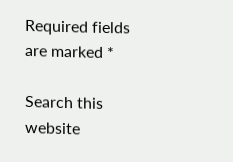Required fields are marked *

Search this website